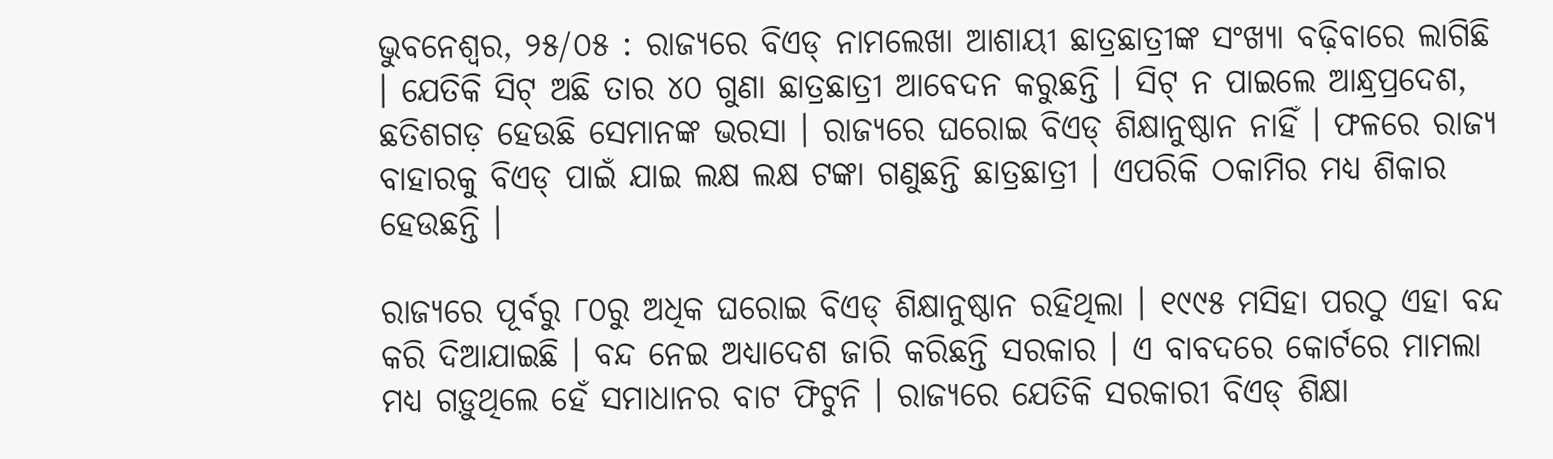ଭୁବନେଶ୍ୱର, ୨୫/୦୫ : ରାଜ୍ୟରେ ବିଏଡ୍ ନାମଲେଖା ଆଶାୟୀ ଛାତ୍ରଛାତ୍ରୀଙ୍କ ସଂଖ୍ୟା ବଢ଼ିବାରେ ଲାଗିଛି । ଯେତିକି ସିଟ୍ ଅଛି ତାର ୪୦ ଗୁଣା ଛାତ୍ରଛାତ୍ରୀ ଆବେଦନ କରୁଛନ୍ତି । ସିଟ୍ ନ ପାଇଲେ ଆନ୍ଧ୍ରପ୍ରଦେଶ, ଛତିଶଗଡ଼ ହେଉଛି ସେମାନଙ୍କ ଭରସା । ରାଜ୍ୟରେ ଘରୋଇ ବିଏଡ୍ ଶିକ୍ଷାନୁଷ୍ଠାନ ନାହିଁ । ଫଳରେ ରାଜ୍ୟ ବାହାରକୁ ବିଏଡ୍ ପାଇଁ ଯାଇ ଲକ୍ଷ ଲକ୍ଷ ଟଙ୍କା ଗଣୁଛନ୍ତି ଛାତ୍ରଛାତ୍ରୀ । ଏପରିକି ଠକାମିର ମଧ୍ୟ ଶିକାର ହେଉଛନ୍ତି ।

ରାଜ୍ୟରେ ପୂର୍ବରୁ ୮୦ରୁ ଅଧିକ ଘରୋଇ ବିଏଡ୍ ଶିକ୍ଷାନୁଷ୍ଠାନ ରହିଥିଲା । ୧୯୯୫ ମସିହା ପରଠୁ ଏହା ବନ୍ଦ କରି ଦିଆଯାଇଛି । ବନ୍ଦ ନେଇ ଅଧ୍ୟାଦେଶ ଜାରି କରିଛନ୍ତି ସରକାର । ଏ ବାବଦରେ କୋର୍ଟରେ ମାମଲା ମଧ୍ୟ ଗଡ଼ୁଥିଲେ ହେଁ ସମାଧାନର ବାଟ ଫିଟୁନି । ରାଜ୍ୟରେ ଯେତିକି ସରକାରୀ ବିଏଡ୍ ଶିକ୍ଷା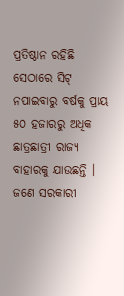ପ୍ରତିଷ୍ଠାନ ରହିଛି ସେଠାରେ ସିଟ୍ ନପାଇବାରୁ ବର୍ଷକୁ ପ୍ରାୟ ୫୦ ହଜାରରୁ ଅଧିକ ଛାତ୍ରଛାତ୍ରୀ ରାଜ୍ୟ ବାହାରକୁ ଯାଉଛନ୍ତି । ଜଣେ ସରକାରୀ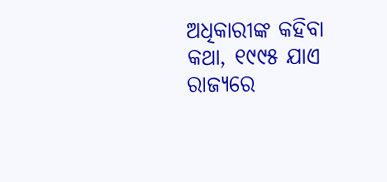ଅଧିକାରୀଙ୍କ କହିବା କଥା, ୧୯୯୫ ଯାଏ ରାଜ୍ୟରେ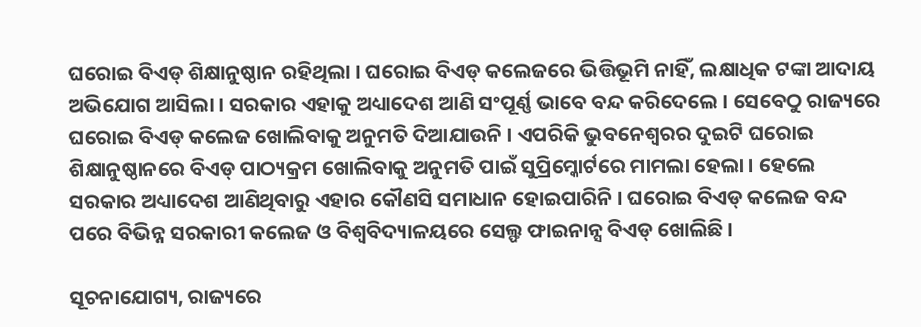ଘରୋଇ ବିଏଡ୍ ଶିକ୍ଷାନୁଷ୍ଠାନ ରହିଥିଲା । ଘରୋଇ ବିଏଡ୍ କଲେଜରେ ଭିତ୍ତିଭୂମି ନାହିଁ, ଲକ୍ଷାଧିକ ଟଙ୍କା ଆଦାୟ ଅଭିଯୋଗ ଆସିଲା । ସରକାର ଏହାକୁ ଅଧ୍ୟାଦେଶ ଆଣି ସଂପୂର୍ଣ୍ଣ ଭାବେ ବନ୍ଦ କରିଦେଲେ । ସେବେଠୁ ରାଜ୍ୟରେ ଘରୋଇ ବିଏଡ୍ କଲେଜ ଖୋଲିବାକୁ ଅନୁମତି ଦିଆଯାଉନି । ଏପରିକି ଭୁବନେଶ୍ୱରର ଦୁଇଟି ଘରୋଇ ଶିକ୍ଷାନୁଷ୍ଠାନରେ ବିଏଡ୍ ପାଠ୍ୟକ୍ରମ ଖୋଲିବାକୁ ଅନୁମତି ପାଇଁ ସୁପ୍ରିମ୍କୋର୍ଟରେ ମାମଲା ହେଲା । ହେଲେ ସରକାର ଅଧ୍ୟାଦେଶ ଆଣିଥିବାରୁ ଏହାର କୌଣସି ସମାଧାନ ହୋଇପାରିନି । ଘରୋଇ ବିଏଡ୍ କଲେଜ ବନ୍ଦ ପରେ ବିଭିନ୍ନ ସରକାରୀ କଲେଜ ଓ ବିଶ୍ୱବିଦ୍ୟାଳୟରେ ସେଲ୍ଫ ଫାଇନାନ୍ସ ବିଏଡ୍ ଖୋଲିଛି ।

ସୂଚନାଯୋଗ୍ୟ, ରାଜ୍ୟରେ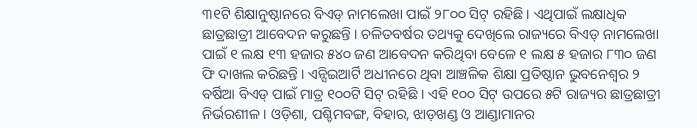୩୧ଟି ଶିକ୍ଷାନୁଷ୍ଠାନରେ ବିଏଡ୍ ନାମଲେଖା ପାଇଁ ୨୮୦୦ ସିଟ୍ ରହିଛି । ଏଥିପାଇଁ ଲକ୍ଷାଧିକ ଛାତ୍ରଛାତ୍ରୀ ଆବେଦନ କରୁଛନ୍ତି । ଚଳିତବର୍ଷର ତଥ୍ୟକୁ ଦେଖିଲେ ରାଜ୍ୟରେ ବିଏଡ୍ ନାମଲେଖା ପାଇଁ ୧ ଲକ୍ଷ ୧୩ ହଜାର ୫୪୦ ଜଣ ଆବେଦନ କରିଥିବା ବେଳେ ୧ ଲକ୍ଷ ୫ ହଜାର ୮୩୦ ଜଣ ଫି ଦାଖଲ କରିଛନ୍ତି । ଏନ୍ସିଇଆର୍ଟି ଅଧୀନରେ ଥିବା ଆଞ୍ଚଳିକ ଶିକ୍ଷା ପ୍ରତିଷ୍ଠାନ ଭୁବନେଶ୍ୱର ୨ ବର୍ଷିଆ ବିଏଡ୍ ପାଇଁ ମାତ୍ର ୧୦୦ଟି ସିଟ୍ ରହିଛି । ଏହି ୧୦୦ ସିଟ୍ ଉପରେ ୫ଟି ରାଜ୍ୟର ଛାତ୍ରଛାତ୍ରୀ ନିର୍ଭରଶୀଳ । ଓଡ଼ିଶା, ପଶ୍ଚିମବଙ୍ଗ, ବିହାର, ଝାଡ଼ଖଣ୍ଡ ଓ ଆଣ୍ଡାମାନର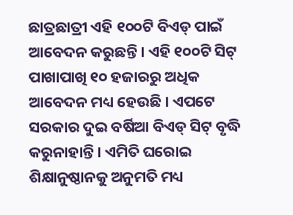ଛାତ୍ରଛାତ୍ରୀ ଏହି ୧୦୦ଟି ବିଏଡ୍ ପାଇଁ ଆବେଦନ କରୁଛନ୍ତି । ଏହି ୧୦୦ଟି ସିଟ୍ ପାଖାପାଖି ୧୦ ହଜାରରୁ ଅଧିକ ଆବେଦନ ମଧ୍ୟ ହେଉଛି । ଏପଟେ ସରକାର ଦୁଇ ବର୍ଷିଆ ବିଏଡ୍ ସିଟ୍ ବୃଦ୍ଧି କରୁନାହାନ୍ତି । ଏମିତି ଘରୋଇ ଶିକ୍ଷାନୁଷ୍ଠାନକୁ ଅନୁମତି ମଧ୍ୟ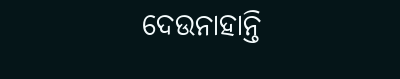ଦେଉନାହାନ୍ତି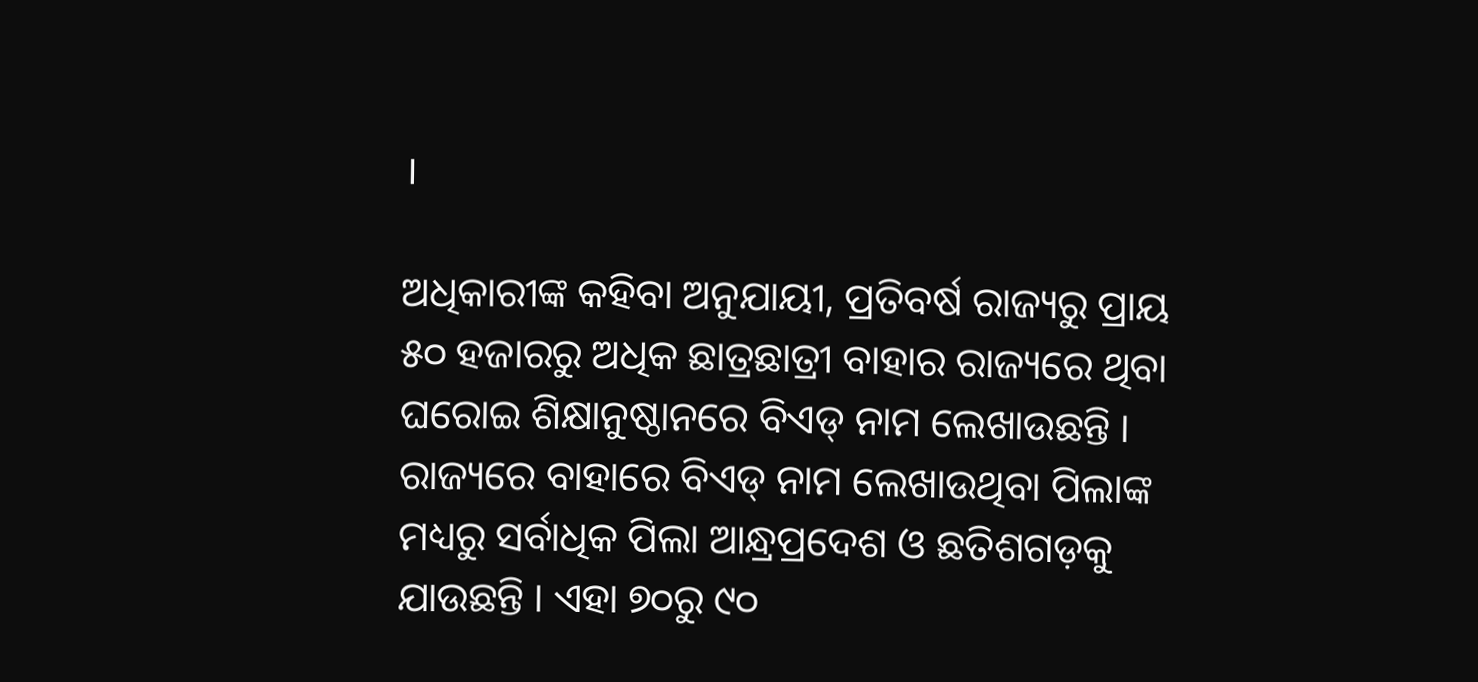।

ଅଧିକାରୀଙ୍କ କହିବା ଅନୁଯାୟୀ, ପ୍ରତିବର୍ଷ ରାଜ୍ୟରୁ ପ୍ରାୟ ୫୦ ହଜାରରୁ ଅଧିକ ଛାତ୍ରଛାତ୍ରୀ ବାହାର ରାଜ୍ୟରେ ଥିବା ଘରୋଇ ଶିକ୍ଷାନୁଷ୍ଠାନରେ ବିଏଡ୍ ନାମ ଲେଖାଉଛନ୍ତି । ରାଜ୍ୟରେ ବାହାରେ ବିଏଡ୍ ନାମ ଲେଖାଉଥିବା ପିଲାଙ୍କ ମଧ୍ୟରୁ ସର୍ବାଧିକ ପିଲା ଆନ୍ଧ୍ରପ୍ରଦେଶ ଓ ଛତିଶଗଡ଼କୁ ଯାଉଛନ୍ତି । ଏହା ୭୦ରୁ ୯୦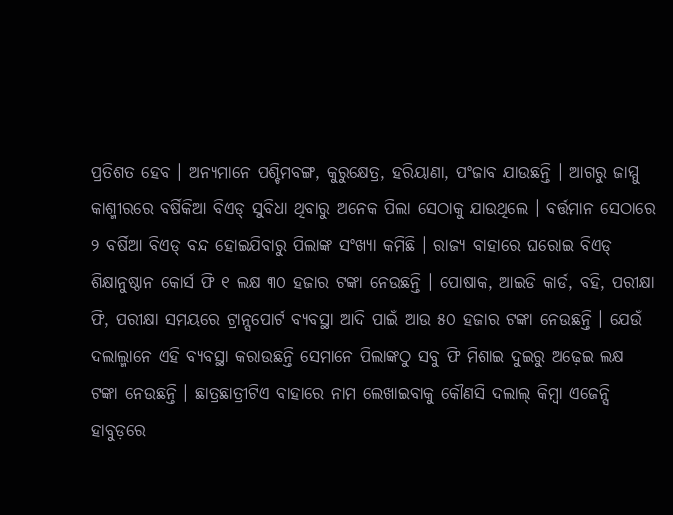ପ୍ରତିଶତ ହେବ । ଅନ୍ୟମାନେ ପଶ୍ଚିମବଙ୍ଗ, କୁରୁକ୍ଷେତ୍ର, ହରିୟାଣା, ପଂଜାବ ଯାଉଛନ୍ତି । ଆଗରୁ ଜାମ୍ମୁ କାଶ୍ମୀରରେ ବର୍ଷିକିଆ ବିଏଡ୍ ସୁବିଧା ଥିବାରୁ ଅନେକ ପିଲା ସେଠାକୁ ଯାଉଥିଲେ । ବର୍ତ୍ତମାନ ସେଠାରେ ୨ ବର୍ଷିଆ ବିଏଡ୍ ବନ୍ଦ ହୋଇଯିବାରୁ ପିଲାଙ୍କ ସଂଖ୍ୟା କମିଛି । ରାଜ୍ୟ ବାହାରେ ଘରୋଇ ବିଏଡ୍ ଶିକ୍ଷାନୁଷ୍ଠାନ କୋର୍ସ ଫି ୧ ଲକ୍ଷ ୩୦ ହଜାର ଟଙ୍କା ନେଉଛନ୍ତି । ପୋଷାକ, ଆଇଡି କାର୍ଡ, ବହି, ପରୀକ୍ଷା ଫି, ପରୀକ୍ଷା ସମୟରେ ଟ୍ରାନ୍ସପୋର୍ଟ ବ୍ୟବସ୍ଥା ଆଦି ପାଇଁ ଆଉ ୫୦ ହଜାର ଟଙ୍କା ନେଉଛନ୍ତି । ଯେଉଁ ଦଲାଲ୍ମାନେ ଏହି ବ୍ୟବସ୍ଥା କରାଉଛନ୍ତି ସେମାନେ ପିଲାଙ୍କଠୁ ସବୁ ଫି ମିଶାଇ ଦୁଇରୁ ଅଢ଼େଇ ଲକ୍ଷ ଟଙ୍କା ନେଉଛନ୍ତି । ଛାତ୍ରଛାତ୍ରୀଟିଏ ବାହାରେ ନାମ ଲେଖାଇବାକୁ କୌଣସି ଦଲାଲ୍ କିମ୍ବା ଏଜେନ୍ସି ହାବୁଡ଼ରେ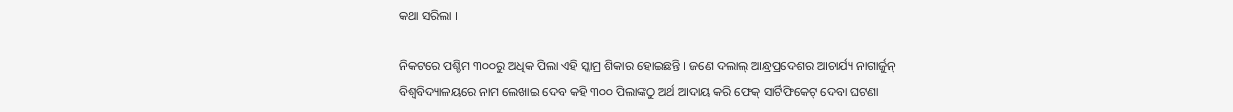କଥା ସରିଲା ।

ନିକଟରେ ପଶ୍ଚିମ ୩୦୦ରୁ ଅଧିକ ପିଲା ଏହି ସ୍କାମ୍ର ଶିକାର ହୋଇଛନ୍ତି । ଜଣେ ଦଲାଲ୍ ଆନ୍ଧ୍ରପ୍ରଦେଶର ଆଚାର୍ଯ୍ୟ ନାଗାର୍ଜୁନ୍ ବିଶ୍ୱବିଦ୍ୟାଳୟରେ ନାମ ଲେଖାଇ ଦେବ କହି ୩୦୦ ପିଲାଙ୍କଠୁ ଅର୍ଥ ଆଦାୟ କରି ଫେକ୍ ସାର୍ଟିଫିକେଟ୍ ଦେବା ଘଟଣା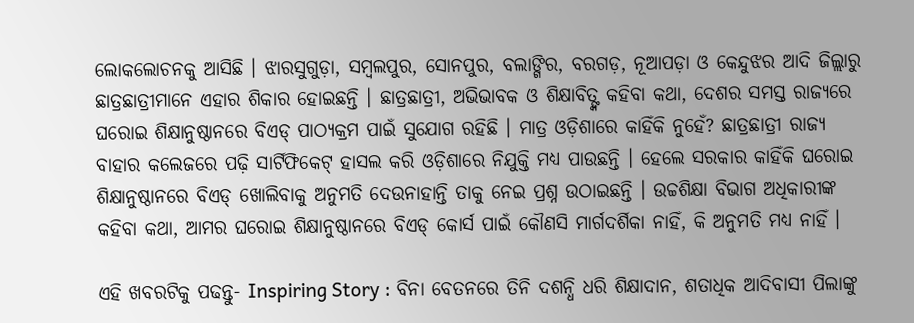ଲୋକଲୋଚନକୁ ଆସିଛି । ଝାରସୁଗୁଡ଼ା, ସମ୍ବଲପୁର, ସୋନପୁର, ବଲାଙ୍ଗିର, ବରଗଡ଼, ନୂଆପଡ଼ା ଓ କେନ୍ଦୁଝର ଆଦି ଜିଲ୍ଲାରୁ ଛାତ୍ରଛାତ୍ରୀମାନେ ଏହାର ଶିକାର ହୋଇଛନ୍ତି । ଛାତ୍ରଛାତ୍ରୀ, ଅଭିଭାବକ ଓ ଶିକ୍ଷାବିତ୍ଙ୍କ କହିବା କଥା, ଦେଶର ସମସ୍ତ ରାଜ୍ୟରେ ଘରୋଇ ଶିକ୍ଷାନୁଷ୍ଠାନରେ ବିଏଡ୍ ପାଠ୍ୟକ୍ରମ ପାଇଁ ସୁଯୋଗ ରହିଛି । ମାତ୍ର ଓଡ଼ିଶାରେ କାହିଁକି ନୁହେଁ? ଛାତ୍ରଛାତ୍ରୀ ରାଜ୍ୟ ବାହାର କଲେଜରେ ପଢ଼ି ସାର୍ଟିଫିକେଟ୍ ହାସଲ କରି ଓଡ଼ିଶାରେ ନିଯୁକ୍ତି ମଧ୍ୟ ପାଉଛନ୍ତି । ହେଲେ ସରକାର କାହିଁକି ଘରୋଇ ଶିକ୍ଷାନୁଷ୍ଠାନରେ ବିଏଡ୍ ଖୋଲିବାକୁ ଅନୁମତି ଦେଉନାହାନ୍ତି ତାକୁ ନେଇ ପ୍ରଶ୍ନ ଉଠାଇଛନ୍ତି । ଉଚ୍ଚଶିକ୍ଷା ବିଭାଗ ଅଧିକାରୀଙ୍କ କହିବା କଥା, ଆମର ଘରୋଇ ଶିକ୍ଷାନୁଷ୍ଠାନରେ ବିଏଡ୍ କୋର୍ସ ପାଇଁ କୌଣସି ମାର୍ଗଦର୍ଶିକା ନାହିଁ, କି ଅନୁମତି ମଧ୍ୟ ନାହିଁ ।

ଏହି ଖବରଟିକୁ ପଢନ୍ତୁ- Inspiring Story : ବିନା ବେତନରେ ତିନି ଦଶନ୍ଧି ଧରି ଶିକ୍ଷାଦାନ, ଶତାଧିକ ଆଦିବାସୀ ପିଲାଙ୍କୁ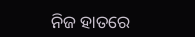ନିଜ ହାତରେ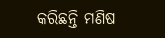କରିଛନ୍ତି ମଣିଷ